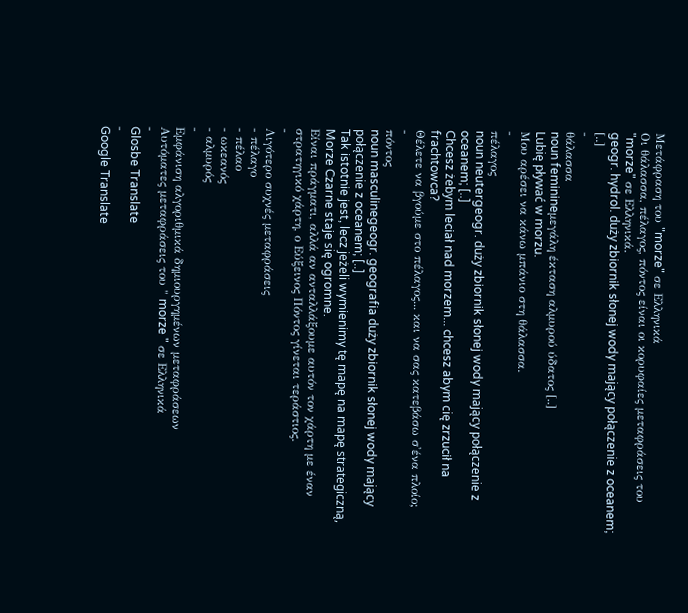Μετάφραση του "morze" σε Ελληνικά
Οι θάλασσα, πέλαγος, πόντος είναι οι κορυφαίες μεταφράσεις του "morze" σε Ελληνικά.
geogr. hydrol. duży zbiornik słonej wody mający połączenie z oceanem; [..]
-
θάλασσα
noun feminineμεγάλη έκταση αλμυρού ύδατος [..]
Lubię pływać w morzu.
Μου αρέσει να κάνω μπάνιο στη θάλασσα.
-
πέλαγος
noun neutergeogr. duży zbiornik słonej wody mający połączenie z oceanem; [..]
Chcesz żebym leciał nad morzem... chcesz abym cię zrzucił na frachtowca?
Θέλετε να βγούμε στο πέλαγος... και να σας κατεβάσω σ'ένα πλοίο;
-
πόντος
noun masculinegeogr. geografia duży zbiornik słonej wody mający połączenie z oceanem; [..]
Tak istotnie jest, lecz jeżeli wymienimy tę mapę na mapę strategiczną, Morze Czarne staje się ogromne.
Είναι πράγματι, αλλά αν ανταλλάξουμε αυτόν τον χάρτη με έναν στρατηγικό χάρτη, ο Εύξεινος Πόντος γίνεται τεράστιος.
-
Λιγότερο συχνές μεταφράσεις
- πέλαγο
- πέλαο
- ωκεανός
- αλμυρός
-
Εμφάνιση αλγοριθμικά δημιουργημένων μεταφράσεων
Αυτόματες μεταφράσεις του " morze " σε Ελληνικά
-
Glosbe Translate
-
Google Translate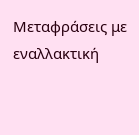Μεταφράσεις με εναλλακτική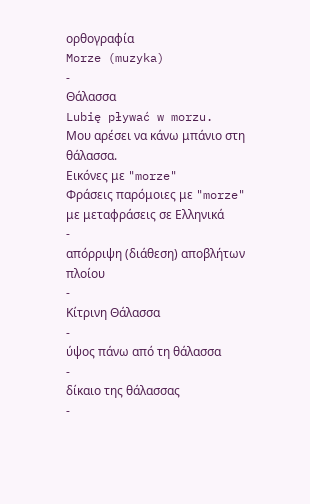ορθογραφία
Morze (muzyka)
-
Θάλασσα
Lubię pływać w morzu.
Μου αρέσει να κάνω μπάνιο στη θάλασσα.
Εικόνες με "morze"
Φράσεις παρόμοιες με "morze" με μεταφράσεις σε Ελληνικά
-
απόρριψη (διάθεση) αποβλήτων πλοίου
-
Κίτρινη Θάλασσα
-
ύψος πάνω από τη θάλασσα
-
δίκαιο της θάλασσας
-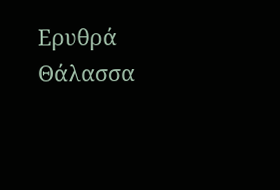Ερυθρά Θάλασσα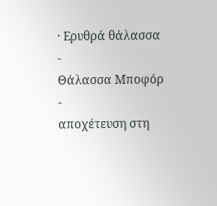· Ερυθρά θάλασσα
-
Θάλασσα Μποφόρ
-
αποχέτευση στη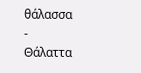θάλασσα
-
Θάλαττα